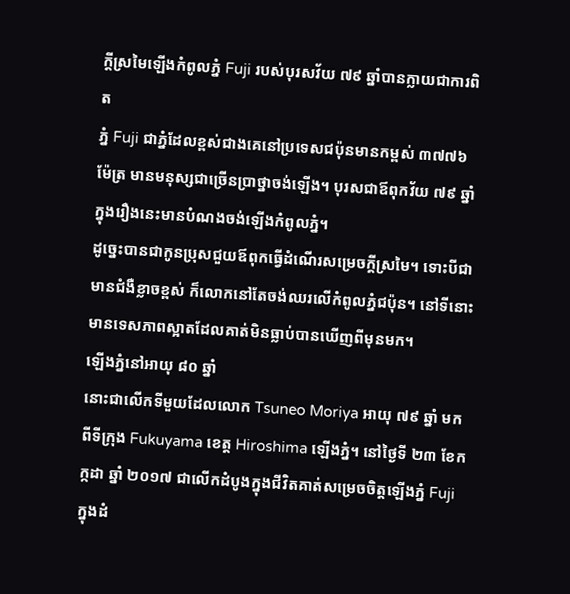ក្តីស្រមៃឡើងកំពូលភ្នំ Fuji របស់បុរសវ័យ ៧៩ ឆ្នាំបានក្លាយជាការពិត
ភ្នំ Fuji ជាភ្នំដែលខ្ពស់ជាងគេនៅប្រទេសជប៉ុនមានកម្ពស់ ៣៧៧៦ ម៉ែត្រ មានមនុស្សជាច្រើនប្រាថ្នាចង់ឡើង។ បុរសជាឪពុកវ័យ ៧៩ ឆ្នាំក្នុងរឿងនេះមានបំណងចង់ឡើងកំពូលភ្នំ។
ដូច្នេះបានជាកូនប្រុសជួយឪពុកធ្វើដំណើរសម្រេចក្តីស្រមៃ។ ទោះបីជាមានជំងឺខ្លាចខ្ពស់ ក៏លោកនៅតែចង់ឈរលើកំពូលភ្នំជប៉ុន។ នៅទីនោះមានទេសភាពស្អាតដែលគាត់មិនធ្លាប់បានឃើញពីមុនមក។
ឡើងភ្នំនៅអាយុ ៨០ ឆ្នាំ
នោះជាលើកទីមួយដែលលោក Tsuneo Moriya អាយុ ៧៩ ឆ្នាំ មកពីទីក្រុង Fukuyama ខេត្ត Hiroshima ឡើងភ្នំ។ នៅថ្ងៃទី ២៣ ខែកក្កដា ឆ្នាំ ២០១៧ ជាលើកដំបូងក្នុងជីវិតគាត់សម្រេចចិត្តឡើងភ្នំ Fuji ក្នុងដំ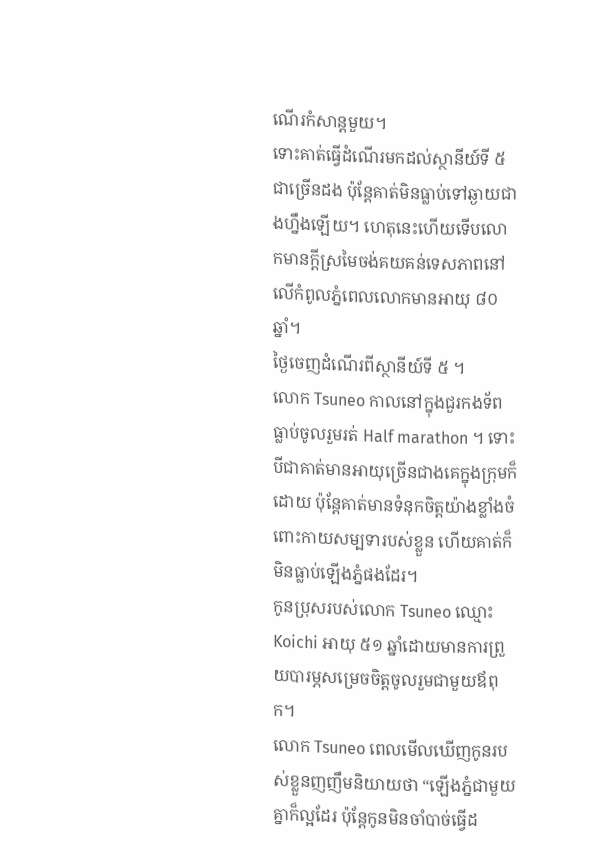ណើរកំសាន្តមួយ។
ទោះគាត់ធ្វើដំណើរមកដល់ស្ថានីយ៍ទី ៥ ជាច្រើនដង ប៉ុន្តែគាត់មិនធ្លាប់ទៅឆ្ងាយជាងហ្នឹងឡើយ។ ហេតុនេះហើយទើបលោកមានក្តីស្រមៃចង់គយគន់ទេសភាពនៅលើកំពូលភ្នំពេលលោកមានអាយុ ៨០ ឆ្នាំ។
ថ្ងៃចេញដំណើរពីស្ថានីយ៍ទី ៥ ។
លោក Tsuneo កាលនៅក្នុងជួរកងទ័ពធ្លាប់ចូលរួមរត់ Half marathon ។ ទោះបីជាគាត់មានអាយុច្រើនជាងគេក្នុងក្រុមក៏ដោយ ប៉ុន្តែគាត់មានទំនុកចិត្តយ៉ាងខ្លាំងចំពោះកាយសម្បទារបស់ខ្លួន ហើយគាត់ក៏មិនធ្លាប់ឡើងភ្នំផងដែរ។
កូនប្រុសរបស់លោក Tsuneo ឈ្មោះ Koichi អាយុ ៥១ ឆ្នាំដោយមានការព្រួយបារម្ភសម្រេចចិត្តចូលរួមជាមួយឪពុក។
លោក Tsuneo ពេលមើលឃើញកូនរបស់ខ្លួនញញឹមនិយាយថា “ឡើងភ្នំជាមួយគ្នាក៏ល្អដែរ ប៉ុន្តែកូនមិនចាំបាច់ធ្វើដ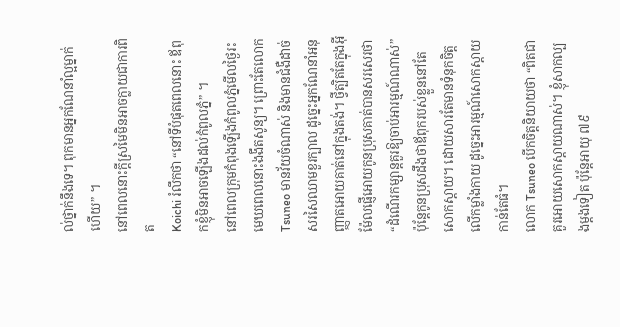ល់ថ្នាក់នឹងទេ។ ពុកមានអ្នកណែនាំល្អម្នាក់ហើយ” ។
នៅពេលនោះក្តីស្រមៃមិនអាចក្លាយជាការពិត
Koichi រំលឹកថា “នៅទីបំផុតពេលនោះ ឪពុកខ្ញុំមិនអាចឡើងដល់កំពូលភ្នំ” ។
នៅពេលក្រុមកំពុងឡើងកំពូលភ្នំមើលថ្ងៃរះ មេឃពេលនោះងងឹតសូន្យ។ ព្រោះតែលោក Tsuneo មានវ័យចំណាស់ និងមានជំងឺដាច់សរសៃឈាមខួរក្បាល ដូច្នេះអ្នកណែនាំអនុញ្ញាតអោយគាត់នៅក្នុងតង់។ ថ្វីត្បិតតែក្នុងអុីម៉ែលផ្ញើអោយកូនប្រុសគាត់បានសរសេរថា “ដំណើរកម្សាន្តគួរឱ្យចាប់អារម្មណ៍ណាស់” ប៉ុន្តែកូនប្រុសដឹងថាឪពុករបស់ខ្លួននៅតែសោកស្តាយ។ ដោយសារតែមានទំនុកចិត្តលើកម្លាំងកាយ ដូច្នេះអារម្មណ៍សោកស្តាយកាន់តែធំ។
លោក Tsuneo បើកចិត្តនិយាយថា “ពិតជាគួរអោយសោកស្តាយណាស់។ ខ្ញុំសាកល្បងម្តងទៀត ប៉ុន្តែអាយុ ៧៩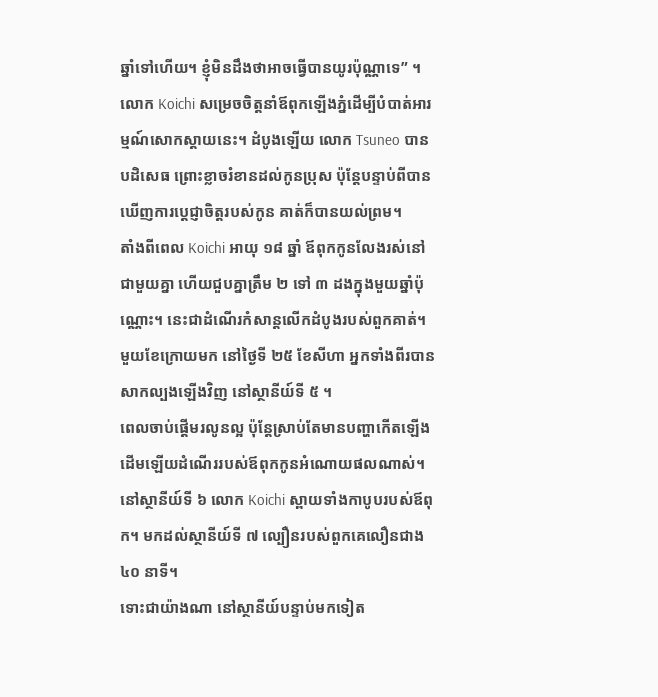ឆ្នាំទៅហើយ។ ខ្ញុំមិនដឹងថាអាចធ្វើបានយូរប៉ុណ្ណាទេ” ។
លោក Koichi សម្រេចចិត្តនាំឪពុកឡើងភ្នំដើម្បីបំបាត់អារម្មណ៍សោកស្ដាយនេះ។ ដំបូងឡើយ លោក Tsuneo បានបដិសេធ ព្រោះខ្លាចរំខានដល់កូនប្រុស ប៉ុន្តែបន្ទាប់ពីបានឃើញការប្តេជ្ញាចិត្តរបស់កូន គាត់ក៏បានយល់ព្រម។
តាំងពីពេល Koichi អាយុ ១៨ ឆ្នាំ ឪពុកកូនលែងរស់នៅជាមួយគ្នា ហើយជួបគ្នាត្រឹម ២ ទៅ ៣ ដងក្នុងមួយឆ្នាំប៉ុណ្ណោះ។ នេះជាដំណើរកំសាន្តលើកដំបូងរបស់ពួកគាត់។
មួយខែក្រោយមក នៅថ្ងៃទី ២៥ ខែសីហា អ្នកទាំងពីរបានសាកល្បងឡើងវិញ នៅស្ថានីយ៍ទី ៥ ។
ពេលចាប់ផ្តើមរលូនល្អ ប៉ុន្តែស្រាប់តែមានបញ្ហាកើតឡើង
ដើមឡើយដំណើររបស់ឪពុកកូនអំណោយផលណាស់។ នៅស្ថានីយ៍ទី ៦ លោក Koichi ស្ពាយទាំងកាបូបរបស់ឪពុក។ មកដល់ស្ថានីយ៍ទី ៧ ល្បឿនរបស់ពួកគេលឿនជាង ៤០ នាទី។
ទោះជាយ៉ាងណា នៅស្ថានីយ៍បន្ទាប់មកទៀត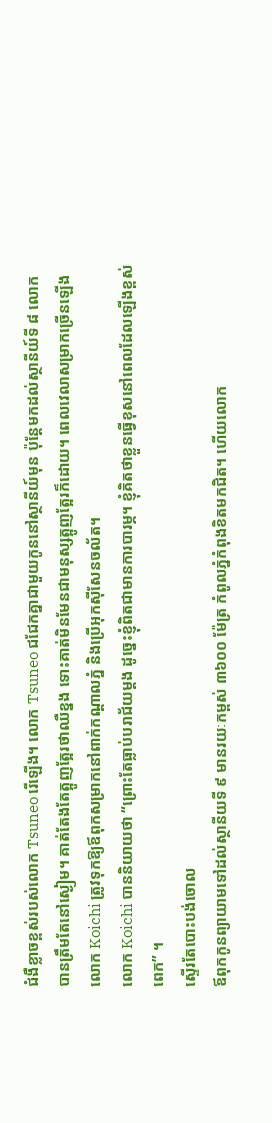ជំងឺខ្លាចខ្ពស់របស់លោក Tsuneo រើឡើង។ លោក Tsuneo ជជែកគ្នាជាមួយកូននៅស្ថានីយ៍មុន ប៉ុន្តែមកដល់ស្ថានីយ៍ទី ៨ លោកបានត្រឹមតែនៅស្ងៀម។ គាត់តែងតែត្អូញត្អែរថាឈឺខ្នង ទោះគាត់មិនមែនជាមនុស្សត្អូញត្អែរក៏ដោយ។ ពេលវេលាសម្រាកច្រើនឡើង លោក Koichi ត្រូវទុកឱ្យឪពុកសម្រាកនៅពាក់កណ្ដាលភ្នំ និងប្រើអុកស៊ីសែនចល័ត។
លោក Koichi បាននិយាយថា “ព្រោះតែធ្លាប់បរាជ័យម្តង ដូច្នេះខ្ញុំពិតជាមានការបារម្ភ។ ខ្ញុំគិតថាខ្លួនធ្វើខុសនៅពេលដែលឡើងខ្ពស់ពេក” ។
ស្ទើរតែបោះបង់ចោល
ឪពុកកូនព្យាយាមទៅដល់ស្ថានីយទី ៩ មានរយៈកម្ពស់ ៣៦០០ ម៉ែត្រ កំពូលភ្នំកំពុងខិតមកជិត។ ហើយលោក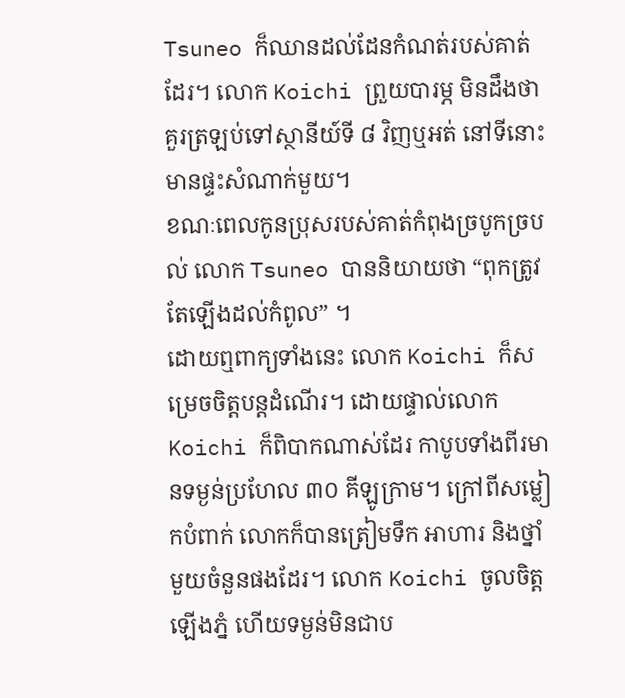Tsuneo ក៏ឈានដល់ដែនកំណត់របស់គាត់ដែរ។ លោក Koichi ព្រួយបារម្ភ មិនដឹងថាគួរត្រឡប់ទៅស្ថានីយ៍ទី ៨ វិញឬអត់ នៅទីនោះមានផ្ទះសំណាក់មួយ។
ខណៈពេលកូនប្រុសរបស់គាត់កំពុងច្របូកច្របល់ លោក Tsuneo បាននិយាយថា “ពុកត្រូវតែឡើងដល់កំពូល” ។
ដោយឮពាក្យទាំងនេះ លោក Koichi ក៏សម្រេចចិត្តបន្តដំណើរ។ ដោយផ្ទាល់លោក Koichi ក៏ពិបាកណាស់ដែរ កាបូបទាំងពីរមានទម្ងន់ប្រហែល ៣០ គីឡូក្រាម។ ក្រៅពីសម្លៀកបំពាក់ លោកក៏បានត្រៀមទឹក អាហារ និងថ្នាំមួយចំនួនផងដែរ។ លោក Koichi ចូលចិត្តឡើងភ្នំ ហើយទម្ងន់មិនជាប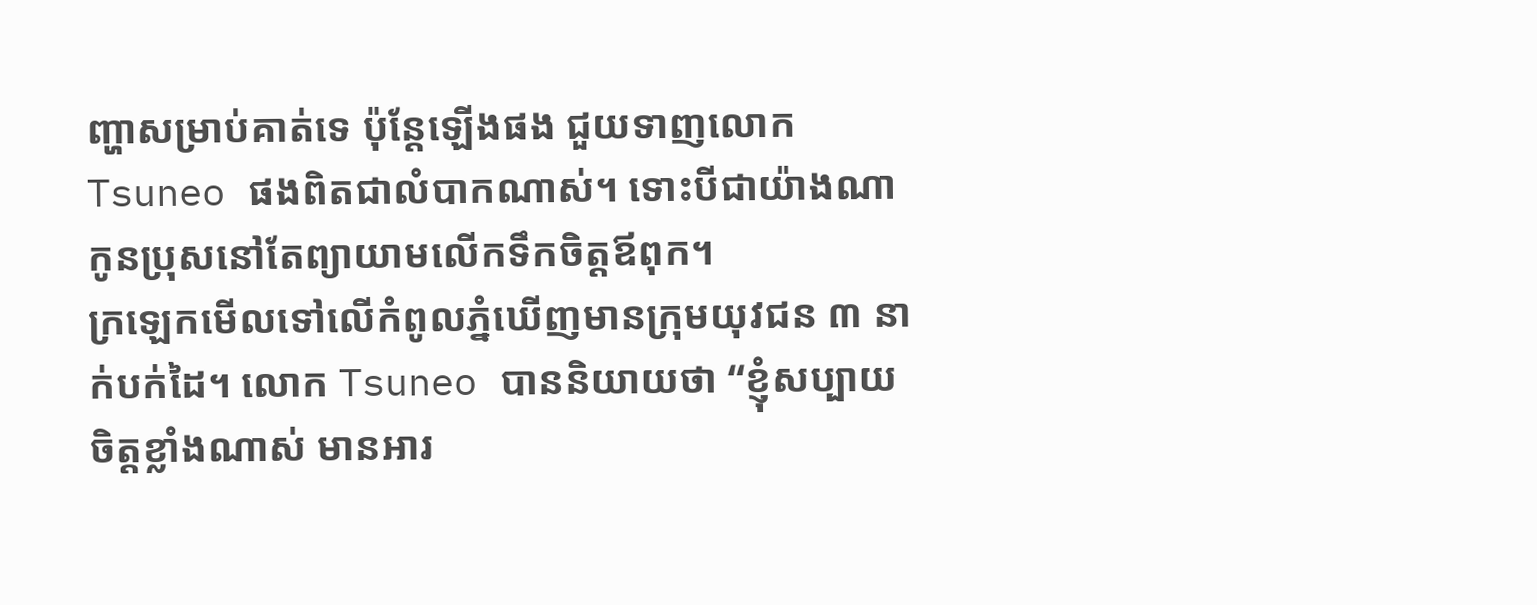ញ្ហាសម្រាប់គាត់ទេ ប៉ុន្តែឡើងផង ជួយទាញលោក Tsuneo ផងពិតជាលំបាកណាស់។ ទោះបីជាយ៉ាងណា កូនប្រុសនៅតែព្យាយាមលើកទឹកចិត្តឪពុក។
ក្រឡេកមើលទៅលើកំពូលភ្នំឃើញមានក្រុមយុវជន ៣ នាក់បក់ដៃ។ លោក Tsuneo បាននិយាយថា “ខ្ញុំសប្បាយចិត្តខ្លាំងណាស់ មានអារ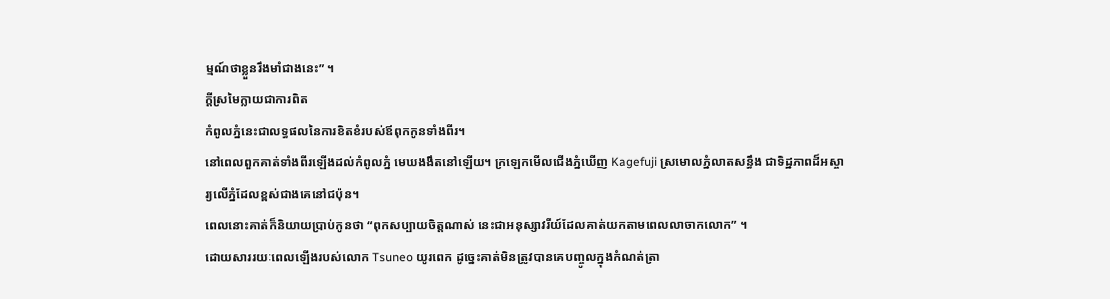ម្មណ៍ថាខ្លួនរឹងមាំជាងនេះ” ។
ក្តីស្រមៃក្លាយជាការពិត
កំពូលភ្នំនេះជាលទ្ធផលនៃការខិតខំរបស់ឪពុកកូនទាំងពីរ។
នៅពេលពួកគាត់ទាំងពីរឡើងដល់កំពូលភ្នំ មេឃងងឹតនៅឡើយ។ ក្រឡេកមើលជើងភ្នំឃើញ Kagefuji ស្រមោលភ្នំលាតសន្ធឹង ជាទិដ្ឋភាពដ៏អស្ចារ្យលើភ្នំដែលខ្ពស់ជាងគេនៅជប៉ុន។
ពេលនោះគាត់ក៏និយាយប្រាប់កូនថា “ពុកសប្បាយចិត្តណាស់ នេះជាអនុស្សាវរីយ៍ដែលគាត់យកតាមពេលលាចាកលោក” ។
ដោយសាររយៈពេលឡើងរបស់លោក Tsuneo យូរពេក ដូច្នេះគាត់មិនត្រូវបានគេបញ្ចូលក្នុងកំណត់ត្រា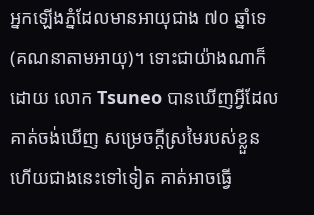អ្នកឡើងភ្នំដែលមានអាយុជាង ៧០ ឆ្នាំទេ (គណនាតាមអាយុ)។ ទោះជាយ៉ាងណាក៏ដោយ លោក Tsuneo បានឃើញអ្វីដែលគាត់ចង់ឃើញ សម្រេចក្តីស្រមៃរបស់ខ្លួន ហើយជាងនេះទៅទៀត គាត់អាចធ្វើ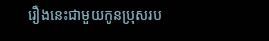រឿងនេះជាមួយកូនប្រុសរប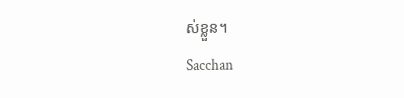ស់ខ្លួន។
Sacchan